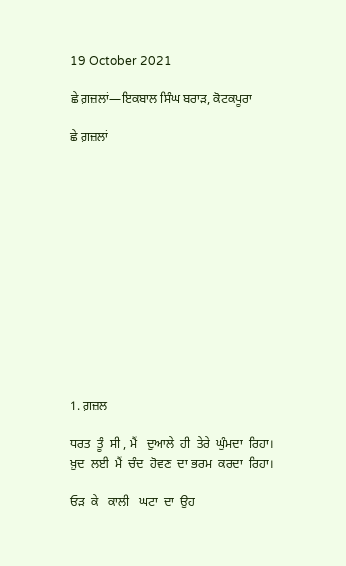19 October 2021

ਛੇ ਗ਼ਜ਼ਲਾਂ—ਇਕਬਾਲ ਸਿੰਘ ਬਰਾੜ, ਕੋਟਕਪੂਰਾ

ਛੇ ਗ਼ਜ਼ਲਾਂ













1. ਗ਼ਜ਼ਲ

ਧਰਤ  ਤੂੰ  ਸੀ , ਮੈਂ   ਦੁਆਲੇ  ਹੀ  ਤੇਰੇ  ਘੁੰਮਦਾ  ਰਿਹਾ।
ਖ਼ੁਦ  ਲਈ  ਮੈਂ  ਚੰਦ  ਹੋਵਣ  ਦਾ ਭਰਮ  ਕਰਦਾ  ਰਿਹਾ।

ਓੜ  ਕੇ   ਕਾਲੀ   ਘਟਾ  ਦਾ  ਉਹ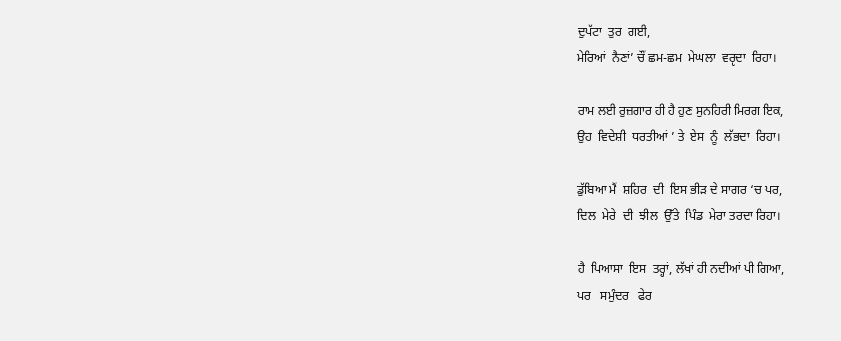ਦੁਪੱਟਾ  ਤੁਰ  ਗਈ,
ਮੇਰਿਆਂ  ਨੈਣਾਂ’ ਚੌਂ ਛਮ-ਛਮ  ਮੇਘਲਾ  ਵਰੵਦਾ  ਰਿਹਾ।

ਰਾਮ ਲਈ ਰੁਜ਼ਗਾਰ ਹੀ ਹੈ ਹੁਣ ਸੁਨਹਿਰੀ ਮਿਰਗ ਇਕ,
ਉਹ  ਵਿਦੇਸ਼ੀ  ਧਰਤੀਆਂ ’ ਤੇ  ਏਸ  ਨੂੰ  ਲੱਭਦਾ  ਰਿਹਾ।

ਡੁੱਬਿਆ ਮੈਂ  ਸ਼ਹਿਰ  ਦੀ  ਇਸ ਭੀੜ ਦੇ ਸਾਗਰ ‘ਚ ਪਰ,
ਦਿਲ  ਮੇਰੇ  ਦੀ  ਝੀਲ  ਉੱਤੇ  ਪਿੰਡ  ਮੇਰਾ ਤਰਦਾ ਰਿਹਾ।

ਹੈ  ਪਿਆਸਾ  ਇਸ  ਤਰ੍ਹਾਂ, ਲੱਖਾਂ ਹੀ ਨਦੀਆਂ ਪੀ ਗਿਆ,
ਪਰ   ਸਮੁੰਦਰ   ਫੇਰ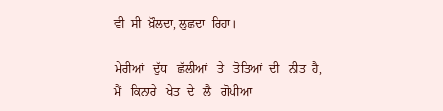ਵੀ  ਸੀ  ਖ਼ੌਲਦਾ, ਲੁਛਦਾ  ਰਿਹਾ।

ਮੇਰੀਆਂ   ਦੁੱਧ   ਛੱਲੀਆਂ   ਤੇ   ਤੋਤਿਆਂ  ਦੀ   ਨੀਤ  ਹੈ,
ਮੈਂ   ਕਿਨਾਰੇ   ਖੇਤ  ਦੇ   ਲੈ   ਗੋਪੀਆ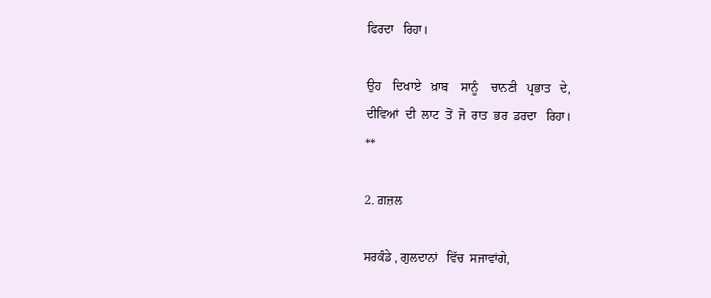ਫਿਰਦਾ   ਰਿਹਾ।

ਉਹ    ਦਿਖਾਏ   ਖ਼ਾਬ    ਸਾਨੂੰ    ਚਾਨਣੀ   ਪ੍ਰਭਾਤ   ਦੇ,
ਦੀਵਿਆਂ  ਦੀ  ਲਾਟ  ਤੋਂ  ਜੋ  ਰਾਤ  ਭਰ  ਡਰਦਾ   ਰਿਹਾ।
**

2. ਗ਼ਜ਼ਲ

ਸਰਕੰਡੇ , ਗੁਲਦਾਨਾਂ   ਵਿੱਚ  ਸਜਾਵਾਂਗੇ,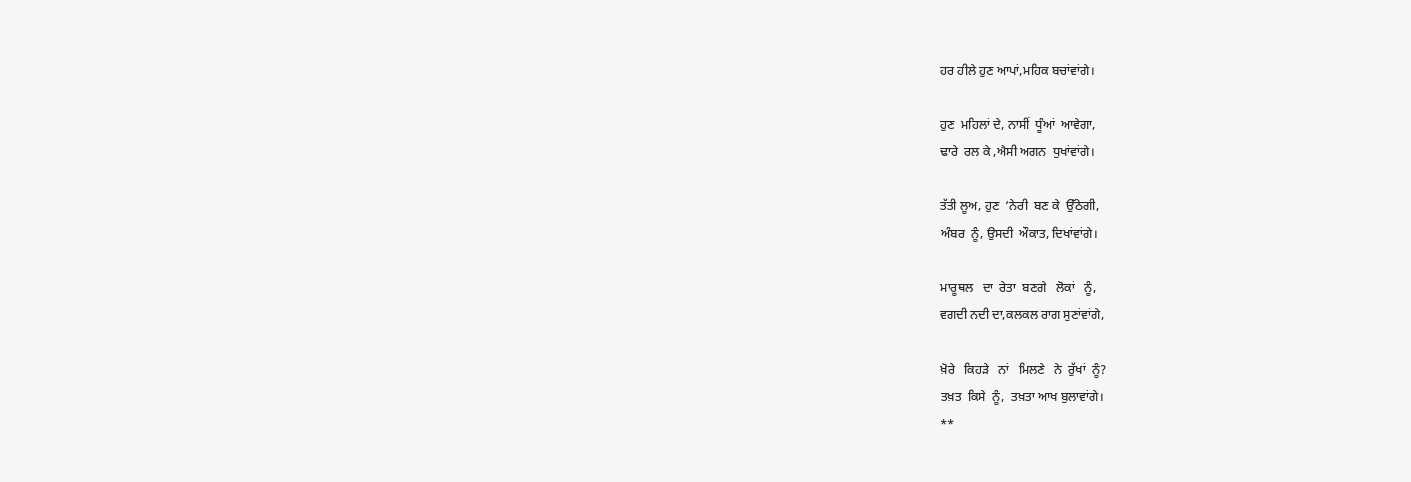ਹਰ ਹੀਲੇ ਹੁਣ ਆਪਾਂ,ਮਹਿਕ ਬਚਾਂਵਾਂਗੇ।

ਹੁਣ  ਮਹਿਲਾਂ ਦੇ, ਨਾਸੀਂ  ਧੂੰਆਂ  ਆਵੇਗਾ,
ਢਾਰੇ  ਰਲ ਕੇ ,ਐਸੀ ਅਗਨ  ਧੁਖਾਂਵਾਂਗੇ।

ਤੱਤੀ ਲੂਅ, ਹੁਣ  ‘ਨੇਰੀ  ਬਣ ਕੇ  ਉੱਠੇਗੀ,
ਅੰਬਰ  ਨੂੰ, ਉਸਦੀ  ਔਕਾਤ, ਦਿਖਾਂਵਾਂਗੇ।

ਮਾਰੂਥਲ   ਦਾ  ਰੇਤਾ  ਬਣਗੇ   ਲੋਕਾਂ   ਨੂੰ,
ਵਗਦੀ ਨਦੀ ਦਾ,ਕਲਕਲ ਰਾਗ ਸੁਣਾਂਵਾਂਗੇ,

ਖ਼ੋਰੇ   ਕਿਹੜੇ   ਨਾਂ   ਮਿਲਣੇ   ਨੇ  ਰੁੱਖਾਂ  ਨੂੰ?
ਤਖ਼ਤ  ਕਿਸੇ  ਨੂੰ,  ਤਖ਼ਤਾ ਆਖ ਬੁਲਾਵਾਂਗੇ।
**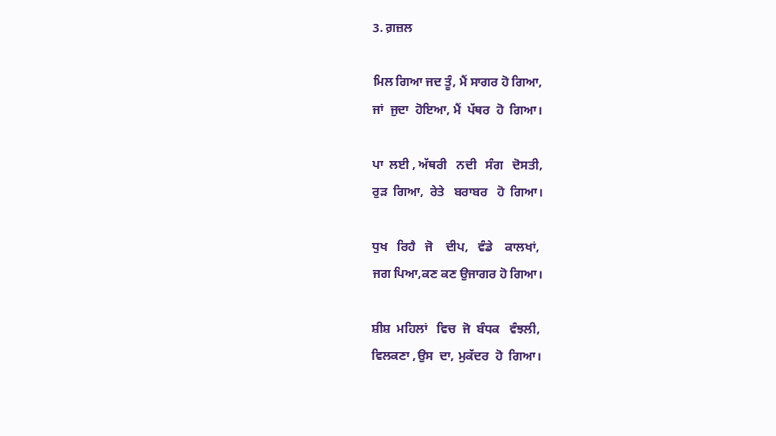3. ਗ਼ਜ਼ਲ

ਮਿਲ ਗਿਆ ਜਦ ਤੂੰ, ਮੈਂ ਸਾਗਰ ਹੋ ਗਿਆ,
ਜਾਂ  ਜੁਦਾ  ਹੋਇਆ, ਮੈਂ  ਪੱਥਰ  ਹੋ  ਗਿਆ।

ਪਾ  ਲਈ , ਅੱਥਰੀ   ਨਦੀ   ਸੰਗ   ਦੋਸਤੀ,
ਰੁੜ  ਗਿਆ,  ਰੇਤੇ   ਬਰਾਬਰ   ਹੋ  ਗਿਆ।

ਧੁਖ   ਰਿਹੈ   ਜੋ    ਦੀਪ,   ਵੰਡੇ    ਕਾਲਖਾਂ,
ਜਗ ਪਿਆ,ਕਣ ਕਣ ਉਜਾਗਰ ਹੋ ਗਿਆ।

ਸ਼ੀਸ਼  ਮਹਿਲਾਂ   ਵਿਚ  ਜੋ  ਬੰਧਕ   ਵੰਝਲੀ,
ਵਿਲਕਣਾ ,ਉਸ  ਦਾ, ਮੁਕੱਦਰ  ਹੋ  ਗਿਆ।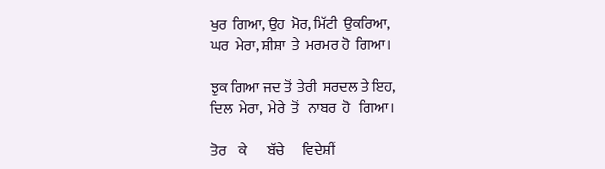ਖੁਰ  ਗਿਆ, ਉਹ  ਮੋਰ, ਮਿੱਟੀ  ਉਕਰਿਆ,
ਘਰ  ਮੇਰਾ, ਸ਼ੀਸ਼ਾ  ਤੇ  ਮਰਮਰ ਹੋ  ਗਿਆ।

ਝੁਕ ਗਿਆ ਜਦ ਤੋਂ  ਤੇਰੀ  ਸਰਦਲ ਤੇ ਇਹ,
ਦਿਲ  ਮੇਰਾ,  ਮੇਰੇ  ਤੋਂ   ਨਾਬਰ  ਹੋ   ਗਿਆ।

ਤੋਰ    ਕੇ       ਬੱਚੇ      ਵਿਦੇਸ਼ੀਂ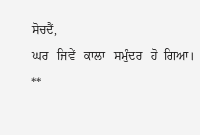ਸੋਚਦੈਂ,
ਘਰ   ਜਿਵੇਂ   ਕਾਲਾ   ਸਮੁੰਦਰ   ਹੋ  ਗਿਆ।
**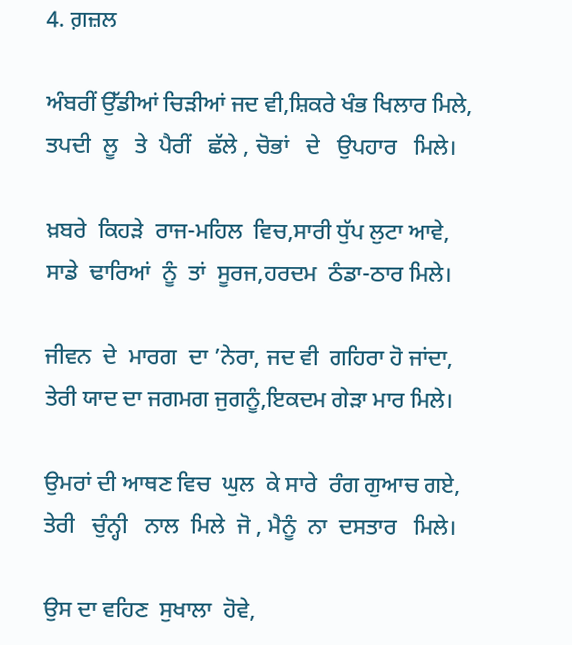4. ਗ਼ਜ਼ਲ

ਅੰਬਰੀਂ ਉੱਡੀਆਂ ਚਿੜੀਆਂ ਜਦ ਵੀ,ਸ਼ਿਕਰੇ ਖੰਭ ਖਿਲਾਰ ਮਿਲੇ,
ਤਪਦੀ  ਲੂ   ਤੇ  ਪੈਰੀਂ   ਛੱਲੇ , ਚੋਭਾਂ   ਦੇ   ਉਪਹਾਰ   ਮਿਲੇ।

ਖ਼ਬਰੇ  ਕਿਹੜੇ  ਰਾਜ-ਮਹਿਲ  ਵਿਚ,ਸਾਰੀ ਧੁੱਪ ਲੁਟਾ ਆਵੇ,
ਸਾਡੇ  ਢਾਰਿਆਂ  ਨੂੰ  ਤਾਂ  ਸੂਰਜ,ਹਰਦਮ  ਠੰਡਾ-ਠਾਰ ਮਿਲੇ।

ਜੀਵਨ  ਦੇ  ਮਾਰਗ  ਦਾ ’ਨੇਰਾ, ਜਦ ਵੀ  ਗਹਿਰਾ ਹੋ ਜਾਂਦਾ,
ਤੇਰੀ ਯਾਦ ਦਾ ਜਗਮਗ ਜੁਗਨੂੰ,ਇਕਦਮ ਗੇੜਾ ਮਾਰ ਮਿਲੇ।

ਉਮਰਾਂ ਦੀ ਆਥਣ ਵਿਚ  ਘੁਲ  ਕੇ ਸਾਰੇ  ਰੰਗ ਗੁਆਚ ਗਏ,
ਤੇਰੀ   ਚੁੰਨ੍ਹੀ   ਨਾਲ  ਮਿਲੇ  ਜੋ , ਮੈਨੂੰ  ਨਾ  ਦਸਤਾਰ   ਮਿਲੇ।

ਉਸ ਦਾ ਵਹਿਣ  ਸੁਖਾਲਾ  ਹੋਵੇ,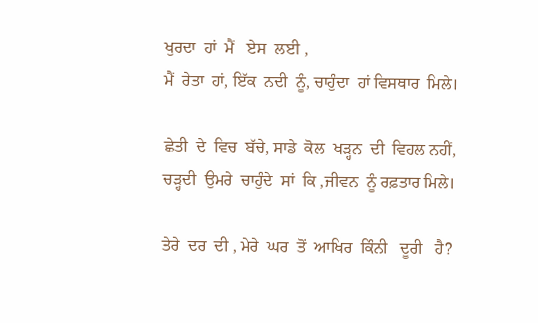ਖੁਰਦਾ  ਹਾਂ  ਮੈਂ   ਏਸ  ਲਈ ,
ਮੈਂ  ਰੇਤਾ  ਹਾਂ, ਇੱਕ  ਨਦੀ  ਨੂੰ, ਚਾਹੁੰਦਾ  ਹਾਂ ਵਿਸਥਾਰ  ਮਿਲੇ।

ਛੇਤੀ  ਦੇ  ਵਿਚ  ਬੱਚੇ, ਸਾਡੇ  ਕੋਲ  ਖੜ੍ਹਨ  ਦੀ  ਵਿਹਲ ਨਹੀਂ,
ਚੜ੍ਹਦੀ  ਉਮਰੇ  ਚਾਹੁੰਦੇ  ਸਾਂ  ਕਿ ,ਜੀਵਨ  ਨੂੰ ਰਫ਼ਤਾਰ ਮਿਲੇ।

ਤੇਰੇ  ਦਰ  ਦੀ , ਮੇਰੇ  ਘਰ  ਤੋਂ  ਆਖਿਰ  ਕਿੰਨੀ   ਦੂਰੀ   ਹੈ?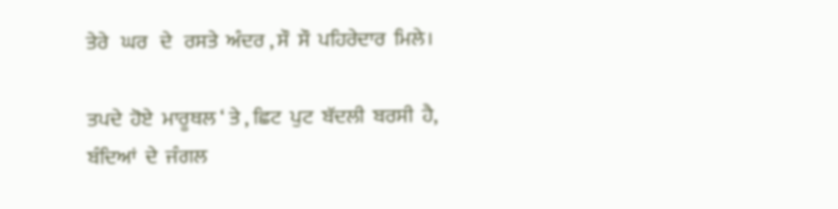ਤੇਰੇ   ਘਰ   ਦੇ   ਰਸਤੇ  ਅੰਦਰ , ਸੌ  ਸੌ  ਪਹਿਰੇਦਾਰ  ਮਿਲੇ।

ਤਪਦੇ  ਹੋਏ  ਮਾਰੂਥਲ ‘ ਤੇ , ਛਿਟ  ਪੁਟ  ਬੱਦਲੀ  ਬਰਸੀ  ਹੈ,
ਬੰਦਿਆਂ  ਦੇ  ਜੰਗਲ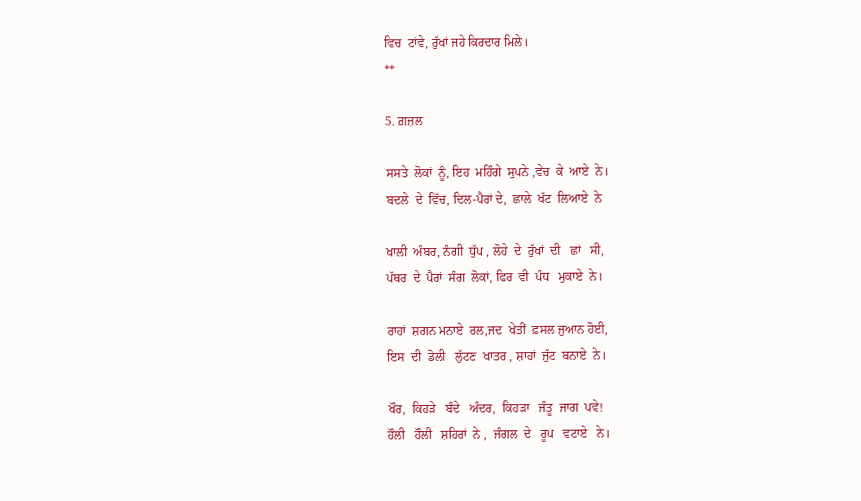ਵਿਚ  ਟਾਂਵੇ, ਰੁੱਖਾਂ ਜਹੇ ਕਿਰਦਾਰ ਮਿਲੇ।
**

5. ਗ਼ਜ਼ਲ

ਸਸਤੇ  ਲੋਕਾਂ  ਨੂੰ, ਇਹ  ਮਹਿੰਗੇ  ਸੁਪਨੇ ,ਵੇਚ  ਕੇ  ਆਏ  ਨੇ।
ਬਦਲੇ  ਦੇ  ਵਿੱਚ, ਦਿਲ-ਪੈਰਾਂ ਦੇ,  ਛਾਲੇ  ਖੱਟ  ਲਿਆਏ  ਨੇ

ਖਾਲੀ  ਅੰਬਰ, ਨੰਗੀ  ਧੁੱਪ , ਲੋਹੇ  ਦੇ  ਰੁੱਖਾਂ  ਦੀ   ਛਾਂ   ਸੀ,
ਪੱਥਰ  ਦੇ  ਪੈਰਾਂ  ਸੰਗ  ਲੋਕਾਂ, ਫਿਰ  ਵੀ  ਪੰਧ   ਮੁਕਾਏ  ਨੇ।

ਰਾਹਾਂ  ਸ਼ਗਨ ਮਨਾਏ  ਰਲ,ਜਦ  ਖੇਤੀਂ  ਫ਼ਸਲ ਜੁਆਨ ਹੋਈ,
ਇਸ  ਦੀ  ਡੋਲੀ   ਲੁੱਟਣ  ਖਾਤਰ , ਸ਼ਾਹਾਂ  ਜੁੱਟ  ਬਨਾਏ  ਨੇ।

ਖੌਰ,  ਕਿਹੜੇ   ਬੰਦੇ   ਅੰਦਰ,  ਕਿਹੜਾ   ਜੰਤੂ  ਜਾਗ  ਪਵੇ!
ਹੌਲੀ   ਹੌਲੀ   ਸ਼ਹਿਰਾਂ  ਨੇ ,  ਜੰਗਲ  ਦੇ   ਰੂਪ   ਵਟਾਏ   ਨੇ।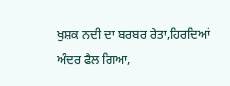ਖੁਸ਼ਕ ਨਦੀ ਦਾ ਬਰਬਰ ਰੇਤਾ,ਹਿਰਦਿਆਂ ਅੰਦਰ ਫੈਲ ਗਿਆ,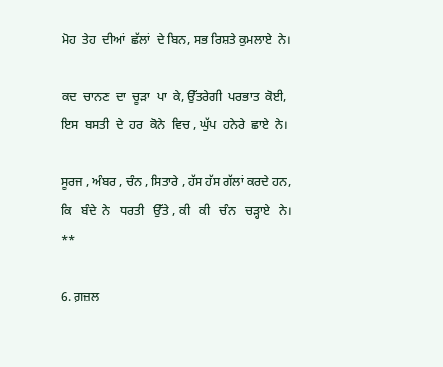ਮੋਹ  ਤੇਹ  ਦੀਆਂ  ਛੱਲਾਂ  ਦੇ ਬਿਨ, ਸਭ ਰਿਸ਼ਤੇ ਕੁਮਲਾਏ  ਨੇ।

ਕਦ  ਚਾਨਣ  ਦਾ  ਚੂੜਾ  ਪਾ  ਕੇ, ਉੱਤਰੇਗੀ  ਪਰਭਾਤ  ਕੋਈ,
ਇਸ  ਬਸਤੀ  ਦੇ  ਹਰ  ਕੋਨੇ  ਵਿਚ , ਘੁੱਪ  ਹਨੇਰੇ  ਛਾਏ  ਨੇ।

ਸੂਰਜ , ਅੰਬਰ , ਚੰਨ , ਸਿਤਾਰੇ , ਹੱਸ ਹੱਸ ਗੱਲਾਂ ਕਰਦੇ ਹਨ,
ਕਿ   ਬੰਦੇ  ਨੇ   ਧਰਤੀ   ਉੱਤੇ , ਕੀ   ਕੀ   ਚੰਨ   ਚੜ੍ਹਾਏ   ਨੇ।
**

6. ਗ਼ਜ਼ਲ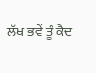ਲੱਖ ਭਵੇਂ ਤੂੰ ਕੈਦ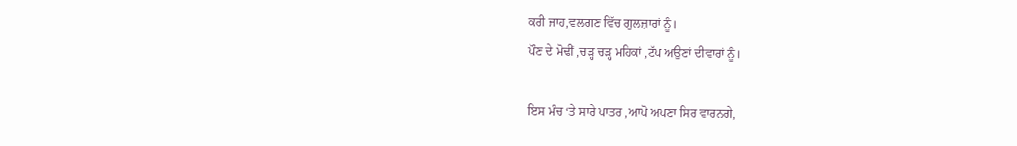ਕਰੀ ਜਾਹ,ਵਲਗਣ ਵਿੱਚ ਗੁਲਜ਼ਾਰਾਂ ਨੂੰ।
ਪੌਣ ਦੇ ਮੋਢੀਂ ,ਚੜ੍ਹ ਚੜ੍ਹ ਮਹਿਕਾਂ ,ਟੱਪ ਅਉਣਾਂ ਦੀਵਾਰਾਂ ਨੂੰ।

ਇਸ ਮੰਚ ‘ਤੇ ਸਾਰੇ ਪਾਤਰ ,ਆਪੋ ਅਪਣਾ ਸਿਰ ਵਾਰਨਗੇ,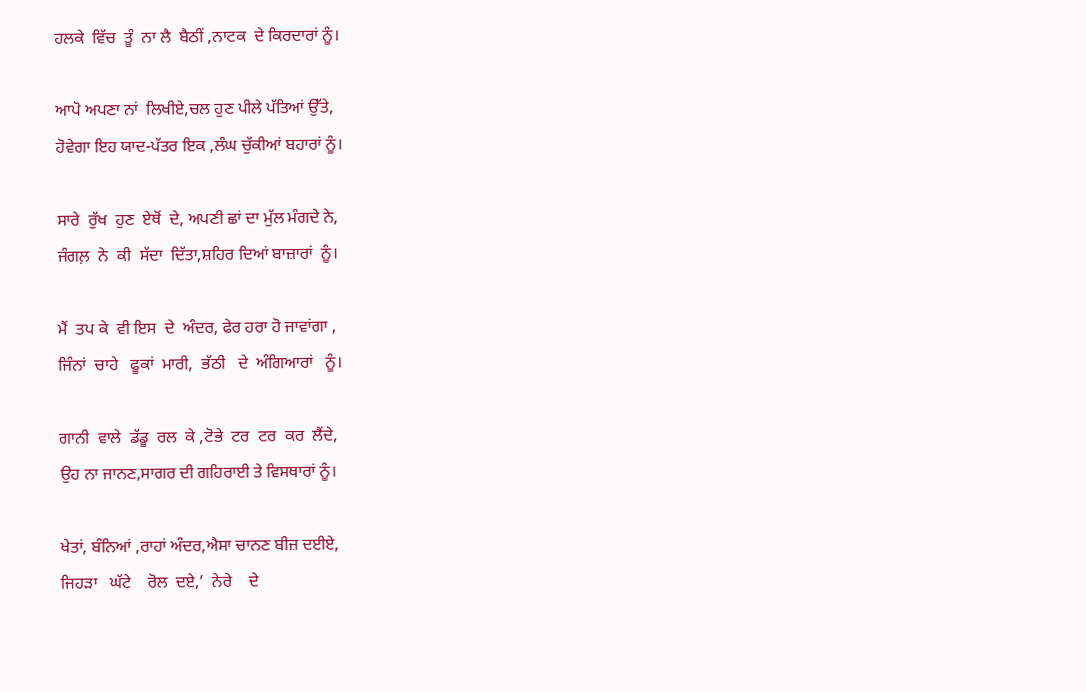ਹਲਕੇ  ਵਿੱਚ  ਤੂੰ  ਨਾ ਲੈ  ਬੈਠੀਂ ,ਨਾਟਕ  ਦੇ ਕਿਰਦਾਰਾਂ ਨੂੰ।

ਆਪੋ ਅਪਣਾ ਨਾਂ  ਲਿਖੀਏ,ਚਲ ਹੁਣ ਪੀਲੇ ਪੱਤਿਆਂ ਉੱਤੇ,
ਹੋਵੇਗਾ ਇਹ ਯਾਦ-ਪੱਤਰ ਇਕ ,ਲੰਘ ਚੁੱਕੀਆਂ ਬਹਾਰਾਂ ਨੂੰ।

ਸਾਰੇ  ਰੁੱਖ  ਹੁਣ  ਏਥੋਂ  ਦੇ, ਅਪਣੀ ਛਾਂ ਦਾ ਮੁੱਲ ਮੰਗਦੇ ਨੇ,
ਜੰਗਲ਼  ਨੇ  ਕੀ  ਸੱਦਾ  ਦਿੱਤਾ,ਸ਼ਹਿਰ ਦਿਆਂ ਬਾਜ਼ਾਰਾਂ  ਨੂੰ।

ਮੈਂ  ਤਪ ਕੇ  ਵੀ ਇਸ  ਦੇ  ਅੰਦਰ, ਫੇਰ ਹਰਾ ਹੋ ਜਾਵਾਂਗਾ ,
ਜਿੰਨਾਂ  ਚਾਹੇ   ਫੂਕਾਂ  ਮਾਰੀ,  ਭੱਠੀ   ਦੇ  ਅੰਗਿਆਰਾਂ   ਨੂੰ।

ਗਾਨੀ  ਵਾਲੇ  ਡੱਡੂ  ਰਲ  ਕੇ ,ਟੋਭੇ  ਟਰ  ਟਰ  ਕਰ  ਲੈਂਦੇ,
ਉਹ ਨਾ ਜਾਨਣ,ਸਾਗਰ ਦੀ ਗਹਿਰਾਈ ਤੇ ਵਿਸਥਾਰਾਂ ਨੂੰ।

ਖੇਤਾਂ, ਬੰਨਿਆਂ ,ਰਾਹਾਂ ਅੰਦਰ,ਐਸਾ ਚਾਨਣ ਬੀਜ਼ ਦਈਏ,
ਜਿਹੜਾ   ਘੱਟੇ    ਰੋਲ  ਦਏ,’  ਨੇਰੇ    ਦੇ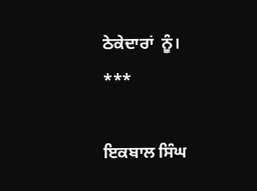ਠੇਕੇਦਾਰਾਂ  ਨੂੰ।
***

ਇਕਬਾਲ ਸਿੰਘ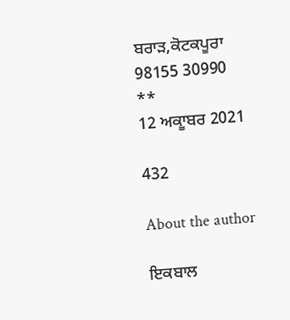ਬਰਾੜ,ਕੋਟਕਪੂਰਾ
98155 30990
**
12 ਅਕਾੂਬਰ 2021

432

About the author

ਇਕਬਾਲ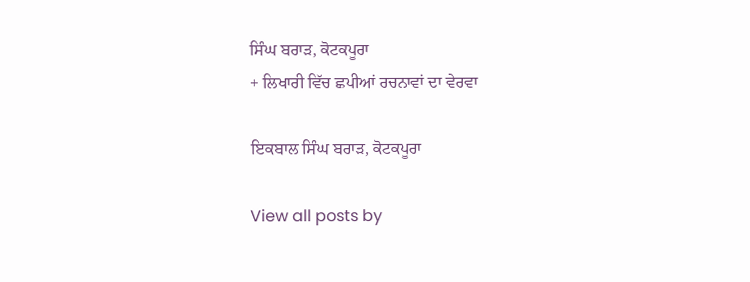ਸਿੰਘ ਬਰਾੜ, ਕੋਟਕਪੂਰਾ
+ ਲਿਖਾਰੀ ਵਿੱਚ ਛਪੀਆਂ ਰਚਨਾਵਾਂ ਦਾ ਵੇਰਵਾ

ਇਕਬਾਲ ਸਿੰਘ ਬਰਾੜ, ਕੋਟਕਪੂਰਾ

View all posts by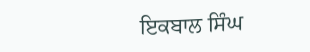ਇਕਬਾਲ ਸਿੰਘ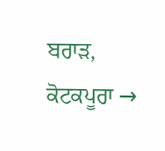ਬਰਾੜ, ਕੋਟਕਪੂਰਾ →